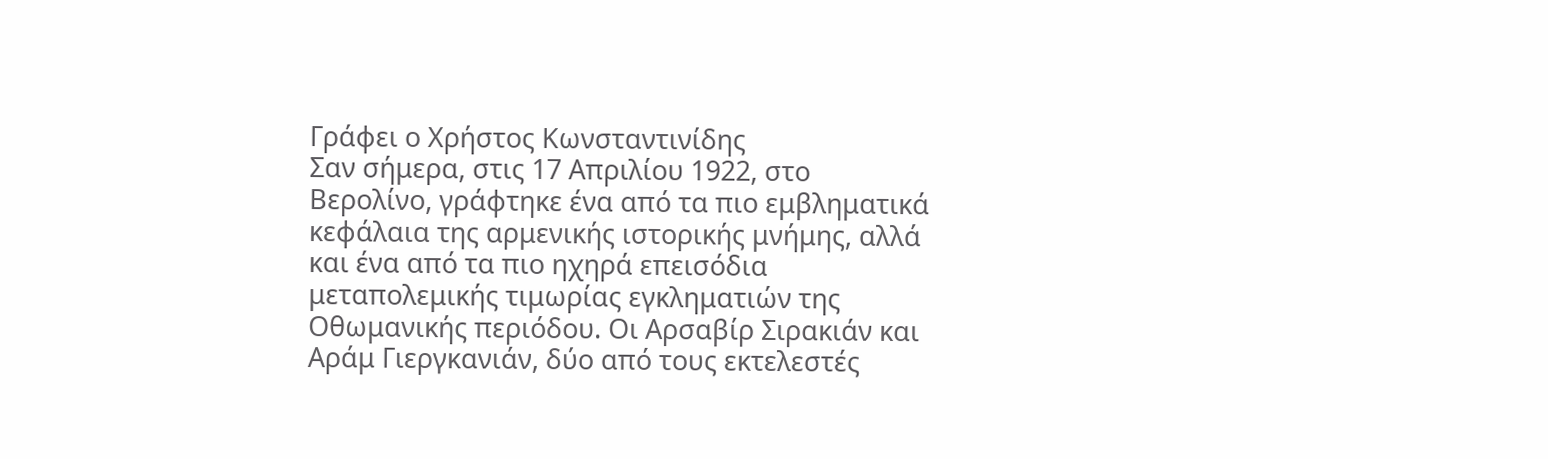Γράφει ο Χρήστος Κωνσταντινίδης
Σαν σήμερα, στις 17 Απριλίου 1922, στο Βερολίνο, γράφτηκε ένα από τα πιο εμβληματικά κεφάλαια της αρμενικής ιστορικής μνήμης, αλλά και ένα από τα πιο ηχηρά επεισόδια μεταπολεμικής τιμωρίας εγκληματιών της Οθωμανικής περιόδου. Οι Αρσαβίρ Σιρακιάν και Αράμ Γιεργκανιάν, δύο από τους εκτελεστές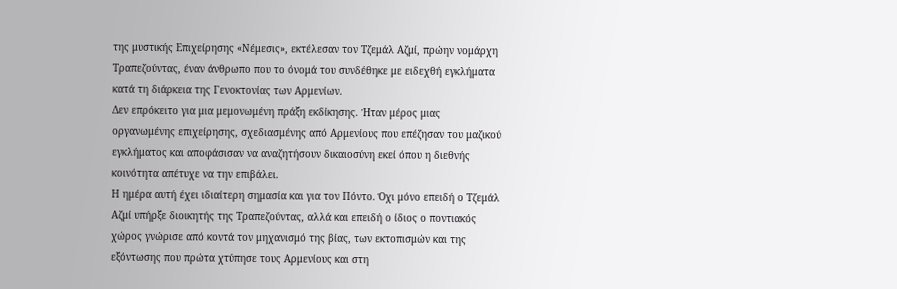της μυστικής Επιχείρησης «Νέμεσις», εκτέλεσαν τον Τζεμάλ Αζμί, πρώην νομάρχη Τραπεζούντας, έναν άνθρωπο που το όνομά του συνδέθηκε με ειδεχθή εγκλήματα κατά τη διάρκεια της Γενοκτονίας των Αρμενίων.
Δεν επρόκειτο για μια μεμονωμένη πράξη εκδίκησης. Ήταν μέρος μιας οργανωμένης επιχείρησης, σχεδιασμένης από Αρμενίους που επέζησαν του μαζικού εγκλήματος και αποφάσισαν να αναζητήσουν δικαιοσύνη εκεί όπου η διεθνής κοινότητα απέτυχε να την επιβάλει.
Η ημέρα αυτή έχει ιδιαίτερη σημασία και για τον Πόντο. Όχι μόνο επειδή ο Τζεμάλ Αζμί υπήρξε διοικητής της Τραπεζούντας, αλλά και επειδή ο ίδιος ο ποντιακός χώρος γνώρισε από κοντά τον μηχανισμό της βίας, των εκτοπισμών και της εξόντωσης που πρώτα χτύπησε τους Αρμενίους και στη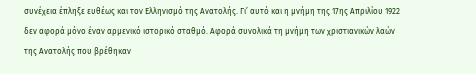συνέχεια έπληξε ευθέως και τον Ελληνισμό της Ανατολής. Γι’ αυτό και η μνήμη της 17ης Απριλίου 1922 δεν αφορά μόνο έναν αρμενικό ιστορικό σταθμό. Αφορά συνολικά τη μνήμη των χριστιανικών λαών της Ανατολής που βρέθηκαν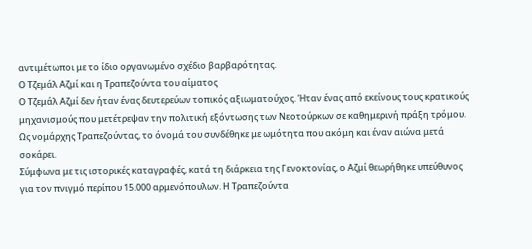αντιμέτωποι με το ίδιο οργανωμένο σχέδιο βαρβαρότητας.
Ο Τζεμάλ Αζμί και η Τραπεζούντα του αίματος
Ο Τζεμάλ Αζμί δεν ήταν ένας δευτερεύων τοπικός αξιωματούχος. Ήταν ένας από εκείνους τους κρατικούς μηχανισμούς που μετέτρεψαν την πολιτική εξόντωσης των Νεοτούρκων σε καθημερινή πράξη τρόμου. Ως νομάρχης Τραπεζούντας, το όνομά του συνδέθηκε με ωμότητα που ακόμη και έναν αιώνα μετά σοκάρει.
Σύμφωνα με τις ιστορικές καταγραφές, κατά τη διάρκεια της Γενοκτονίας, ο Αζμί θεωρήθηκε υπεύθυνος για τον πνιγμό περίπου 15.000 αρμενόπουλων. Η Τραπεζούντα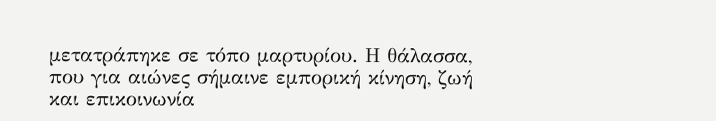μετατράπηκε σε τόπο μαρτυρίου. Η θάλασσα, που για αιώνες σήμαινε εμπορική κίνηση, ζωή και επικοινωνία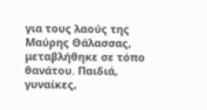για τους λαούς της Μαύρης Θάλασσας, μεταβλήθηκε σε τόπο θανάτου. Παιδιά, γυναίκες,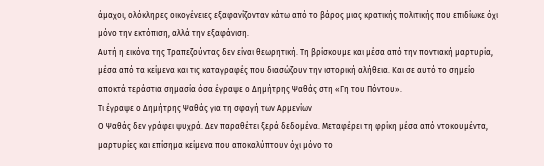άμαχοι, ολόκληρες οικογένειες εξαφανίζονταν κάτω από το βάρος μιας κρατικής πολιτικής που επιδίωκε όχι μόνο την εκτόπιση, αλλά την εξαφάνιση.
Αυτή η εικόνα της Τραπεζούντας δεν είναι θεωρητική. Τη βρίσκουμε και μέσα από την ποντιακή μαρτυρία, μέσα από τα κείμενα και τις καταγραφές που διασώζουν την ιστορική αλήθεια. Και σε αυτό το σημείο αποκτά τεράστια σημασία όσα έγραψε ο Δημήτρης Ψαθάς στη «Γη του Πόντου».
Τι έγραψε ο Δημήτρης Ψαθάς για τη σφαγή των Αρμενίων
Ο Ψαθάς δεν γράφει ψυχρά. Δεν παραθέτει ξερά δεδομένα. Μεταφέρει τη φρίκη μέσα από ντοκουμέντα, μαρτυρίες και επίσημα κείμενα που αποκαλύπτουν όχι μόνο το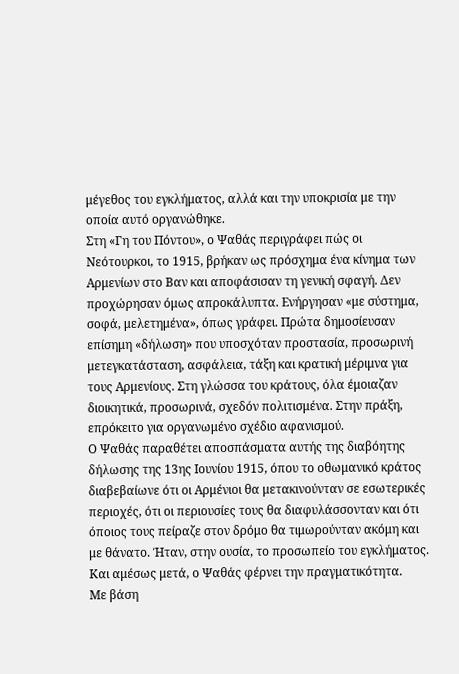μέγεθος του εγκλήματος, αλλά και την υποκρισία με την οποία αυτό οργανώθηκε.
Στη «Γη του Πόντου», ο Ψαθάς περιγράφει πώς οι Νεότουρκοι, το 1915, βρήκαν ως πρόσχημα ένα κίνημα των Αρμενίων στο Βαν και αποφάσισαν τη γενική σφαγή. Δεν προχώρησαν όμως απροκάλυπτα. Ενήργησαν «με σύστημα, σοφά, μελετημένα», όπως γράφει. Πρώτα δημοσίευσαν επίσημη «δήλωση» που υποσχόταν προστασία, προσωρινή μετεγκατάσταση, ασφάλεια, τάξη και κρατική μέριμνα για τους Αρμενίους. Στη γλώσσα του κράτους, όλα έμοιαζαν διοικητικά, προσωρινά, σχεδόν πολιτισμένα. Στην πράξη, επρόκειτο για οργανωμένο σχέδιο αφανισμού.
Ο Ψαθάς παραθέτει αποσπάσματα αυτής της διαβόητης δήλωσης της 13ης Ιουνίου 1915, όπου το οθωμανικό κράτος διαβεβαίωνε ότι οι Αρμένιοι θα μετακινούνταν σε εσωτερικές περιοχές, ότι οι περιουσίες τους θα διαφυλάσσονταν και ότι όποιος τους πείραζε στον δρόμο θα τιμωρούνταν ακόμη και με θάνατο. Ήταν, στην ουσία, το προσωπείο του εγκλήματος.
Και αμέσως μετά, ο Ψαθάς φέρνει την πραγματικότητα.
Με βάση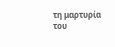τη μαρτυρία του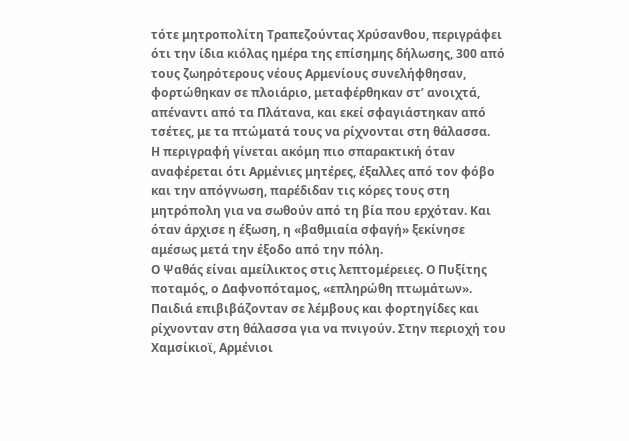τότε μητροπολίτη Τραπεζούντας Χρύσανθου, περιγράφει ότι την ίδια κιόλας ημέρα της επίσημης δήλωσης, 300 από τους ζωηρότερους νέους Αρμενίους συνελήφθησαν, φορτώθηκαν σε πλοιάριο, μεταφέρθηκαν στ’ ανοιχτά, απέναντι από τα Πλάτανα, και εκεί σφαγιάστηκαν από τσέτες, με τα πτώματά τους να ρίχνονται στη θάλασσα.
Η περιγραφή γίνεται ακόμη πιο σπαρακτική όταν αναφέρεται ότι Αρμένιες μητέρες, έξαλλες από τον φόβο και την απόγνωση, παρέδιδαν τις κόρες τους στη μητρόπολη για να σωθούν από τη βία που ερχόταν. Και όταν άρχισε η έξωση, η «βαθμιαία σφαγή» ξεκίνησε αμέσως μετά την έξοδο από την πόλη.
Ο Ψαθάς είναι αμείλικτος στις λεπτομέρειες. Ο Πυξίτης ποταμός, ο Δαφνοπόταμος, «επληρώθη πτωμάτων». Παιδιά επιβιβάζονταν σε λέμβους και φορτηγίδες και ρίχνονταν στη θάλασσα για να πνιγούν. Στην περιοχή του Χαμσίκιοϊ, Αρμένιοι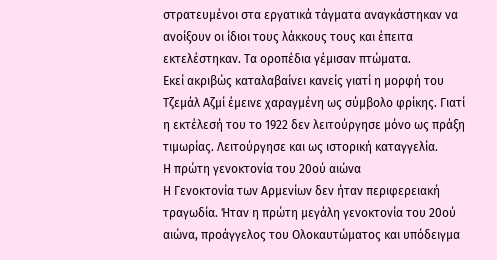στρατευμένοι στα εργατικά τάγματα αναγκάστηκαν να ανοίξουν οι ίδιοι τους λάκκους τους και έπειτα εκτελέστηκαν. Τα οροπέδια γέμισαν πτώματα.
Εκεί ακριβώς καταλαβαίνει κανείς γιατί η μορφή του Τζεμάλ Αζμί έμεινε χαραγμένη ως σύμβολο φρίκης. Γιατί η εκτέλεσή του το 1922 δεν λειτούργησε μόνο ως πράξη τιμωρίας. Λειτούργησε και ως ιστορική καταγγελία.
Η πρώτη γενοκτονία του 20ού αιώνα
Η Γενοκτονία των Αρμενίων δεν ήταν περιφερειακή τραγωδία. Ήταν η πρώτη μεγάλη γενοκτονία του 20ού αιώνα, προάγγελος του Ολοκαυτώματος και υπόδειγμα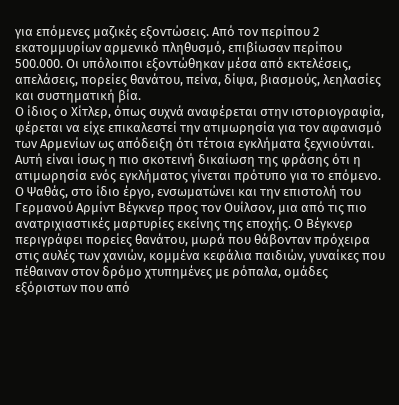για επόμενες μαζικές εξοντώσεις. Από τον περίπου 2 εκατομμυρίων αρμενικό πληθυσμό, επιβίωσαν περίπου 500.000. Οι υπόλοιποι εξοντώθηκαν μέσα από εκτελέσεις, απελάσεις, πορείες θανάτου, πείνα, δίψα, βιασμούς, λεηλασίες και συστηματική βία.
Ο ίδιος ο Χίτλερ, όπως συχνά αναφέρεται στην ιστοριογραφία, φέρεται να είχε επικαλεστεί την ατιμωρησία για τον αφανισμό των Αρμενίων ως απόδειξη ότι τέτοια εγκλήματα ξεχνιούνται. Αυτή είναι ίσως η πιο σκοτεινή δικαίωση της φράσης ότι η ατιμωρησία ενός εγκλήματος γίνεται πρότυπο για το επόμενο.
Ο Ψαθάς, στο ίδιο έργο, ενσωματώνει και την επιστολή του Γερμανού Αρμίντ Βέγκνερ προς τον Ουίλσον, μια από τις πιο ανατριχιαστικές μαρτυρίες εκείνης της εποχής. Ο Βέγκνερ περιγράφει πορείες θανάτου, μωρά που θάβονταν πρόχειρα στις αυλές των χανιών, κομμένα κεφάλια παιδιών, γυναίκες που πέθαιναν στον δρόμο χτυπημένες με ρόπαλα, ομάδες εξόριστων που από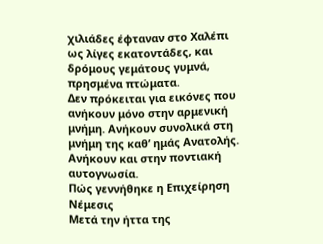χιλιάδες έφταναν στο Χαλέπι ως λίγες εκατοντάδες, και δρόμους γεμάτους γυμνά, πρησμένα πτώματα.
Δεν πρόκειται για εικόνες που ανήκουν μόνο στην αρμενική μνήμη. Ανήκουν συνολικά στη μνήμη της καθ’ ημάς Ανατολής. Ανήκουν και στην ποντιακή αυτογνωσία.
Πώς γεννήθηκε η Επιχείρηση Νέμεσις
Μετά την ήττα της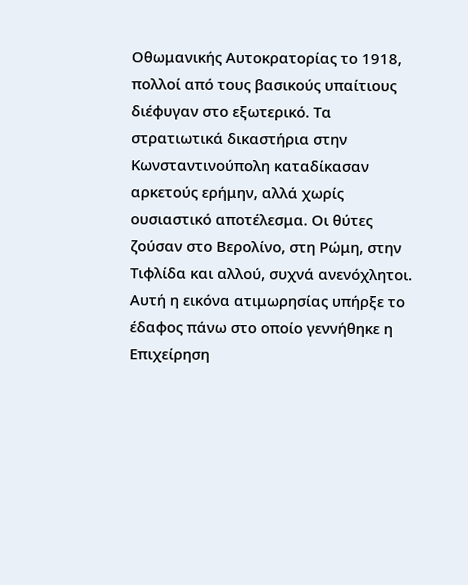Οθωμανικής Αυτοκρατορίας το 1918, πολλοί από τους βασικούς υπαίτιους διέφυγαν στο εξωτερικό. Τα στρατιωτικά δικαστήρια στην Κωνσταντινούπολη καταδίκασαν αρκετούς ερήμην, αλλά χωρίς ουσιαστικό αποτέλεσμα. Οι θύτες ζούσαν στο Βερολίνο, στη Ρώμη, στην Τιφλίδα και αλλού, συχνά ανενόχλητοι.
Αυτή η εικόνα ατιμωρησίας υπήρξε το έδαφος πάνω στο οποίο γεννήθηκε η Επιχείρηση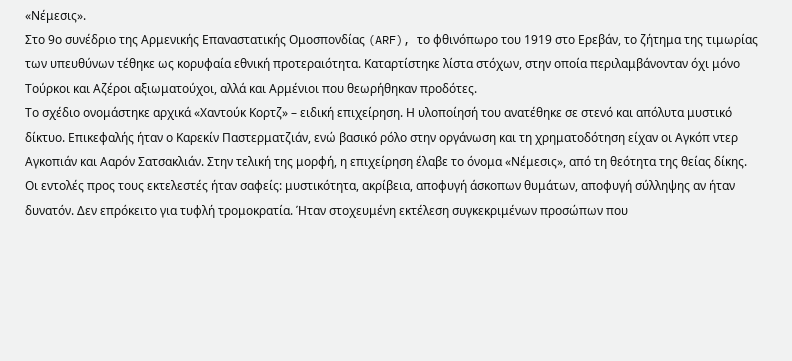«Νέμεσις».
Στο 9ο συνέδριο της Αρμενικής Επαναστατικής Ομοσπονδίας (ARF), το φθινόπωρο του 1919 στο Ερεβάν, το ζήτημα της τιμωρίας των υπευθύνων τέθηκε ως κορυφαία εθνική προτεραιότητα. Καταρτίστηκε λίστα στόχων, στην οποία περιλαμβάνονταν όχι μόνο Τούρκοι και Αζέροι αξιωματούχοι, αλλά και Αρμένιοι που θεωρήθηκαν προδότες.
Το σχέδιο ονομάστηκε αρχικά «Χαντούκ Κορτζ» – ειδική επιχείρηση. Η υλοποίησή του ανατέθηκε σε στενό και απόλυτα μυστικό δίκτυο. Επικεφαλής ήταν ο Καρεκίν Παστερματζιάν, ενώ βασικό ρόλο στην οργάνωση και τη χρηματοδότηση είχαν οι Αγκόπ ντερ Αγκοπιάν και Ααρόν Σατσακλιάν. Στην τελική της μορφή, η επιχείρηση έλαβε το όνομα «Νέμεσις», από τη θεότητα της θείας δίκης.
Οι εντολές προς τους εκτελεστές ήταν σαφείς: μυστικότητα, ακρίβεια, αποφυγή άσκοπων θυμάτων, αποφυγή σύλληψης αν ήταν δυνατόν. Δεν επρόκειτο για τυφλή τρομοκρατία. Ήταν στοχευμένη εκτέλεση συγκεκριμένων προσώπων που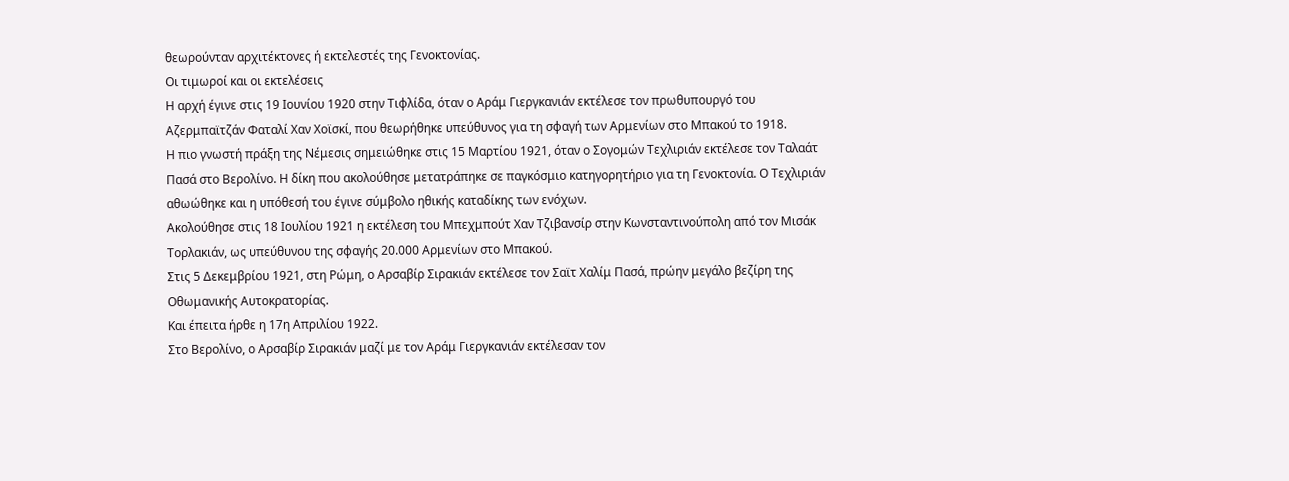θεωρούνταν αρχιτέκτονες ή εκτελεστές της Γενοκτονίας.
Οι τιμωροί και οι εκτελέσεις
Η αρχή έγινε στις 19 Ιουνίου 1920 στην Τιφλίδα, όταν ο Αράμ Γιεργκανιάν εκτέλεσε τον πρωθυπουργό του Αζερμπαϊτζάν Φαταλί Χαν Χοϊσκί, που θεωρήθηκε υπεύθυνος για τη σφαγή των Αρμενίων στο Μπακού το 1918.
Η πιο γνωστή πράξη της Νέμεσις σημειώθηκε στις 15 Μαρτίου 1921, όταν ο Σογομών Τεχλιριάν εκτέλεσε τον Ταλαάτ Πασά στο Βερολίνο. Η δίκη που ακολούθησε μετατράπηκε σε παγκόσμιο κατηγορητήριο για τη Γενοκτονία. Ο Τεχλιριάν αθωώθηκε και η υπόθεσή του έγινε σύμβολο ηθικής καταδίκης των ενόχων.
Ακολούθησε στις 18 Ιουλίου 1921 η εκτέλεση του Μπεχμπούτ Χαν Τζιβανσίρ στην Κωνσταντινούπολη από τον Μισάκ Τορλακιάν, ως υπεύθυνου της σφαγής 20.000 Αρμενίων στο Μπακού.
Στις 5 Δεκεμβρίου 1921, στη Ρώμη, ο Αρσαβίρ Σιρακιάν εκτέλεσε τον Σαϊτ Χαλίμ Πασά, πρώην μεγάλο βεζίρη της Οθωμανικής Αυτοκρατορίας.
Και έπειτα ήρθε η 17η Απριλίου 1922.
Στο Βερολίνο, ο Αρσαβίρ Σιρακιάν μαζί με τον Αράμ Γιεργκανιάν εκτέλεσαν τον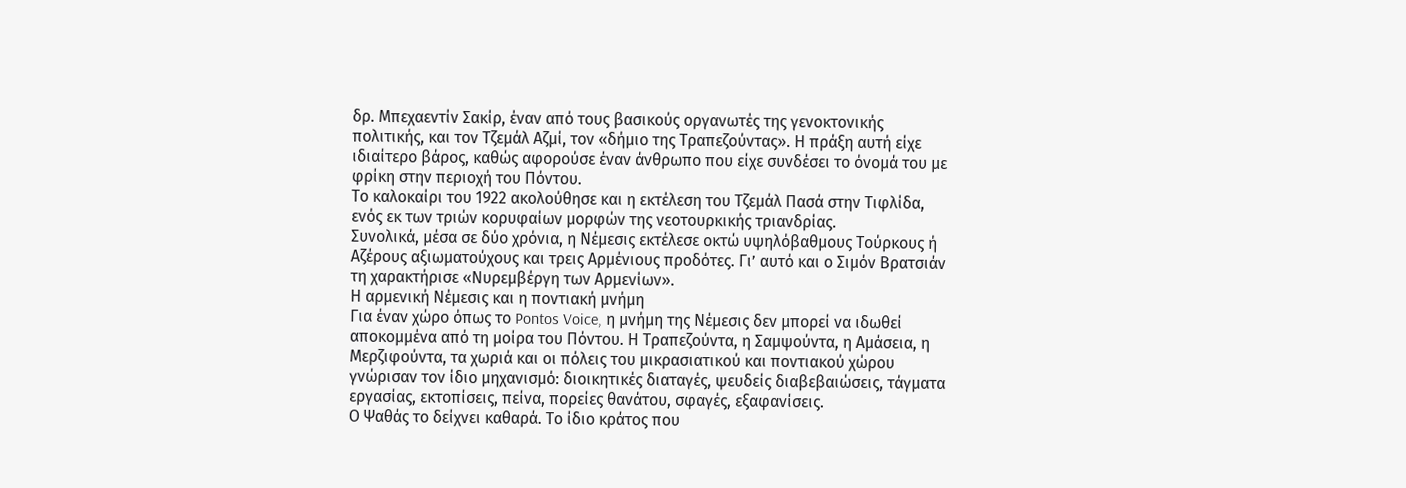δρ. Μπεχαεντίν Σακίρ, έναν από τους βασικούς οργανωτές της γενοκτονικής πολιτικής, και τον Τζεμάλ Αζμί, τον «δήμιο της Τραπεζούντας». Η πράξη αυτή είχε ιδιαίτερο βάρος, καθώς αφορούσε έναν άνθρωπο που είχε συνδέσει το όνομά του με φρίκη στην περιοχή του Πόντου.
Το καλοκαίρι του 1922 ακολούθησε και η εκτέλεση του Τζεμάλ Πασά στην Τιφλίδα, ενός εκ των τριών κορυφαίων μορφών της νεοτουρκικής τριανδρίας.
Συνολικά, μέσα σε δύο χρόνια, η Νέμεσις εκτέλεσε οκτώ υψηλόβαθμους Τούρκους ή Αζέρους αξιωματούχους και τρεις Αρμένιους προδότες. Γι’ αυτό και ο Σιμόν Βρατσιάν τη χαρακτήρισε «Νυρεμβέργη των Αρμενίων».
Η αρμενική Νέμεσις και η ποντιακή μνήμη
Για έναν χώρο όπως το Pontos Voice, η μνήμη της Νέμεσις δεν μπορεί να ιδωθεί αποκομμένα από τη μοίρα του Πόντου. Η Τραπεζούντα, η Σαμψούντα, η Αμάσεια, η Μερζιφούντα, τα χωριά και οι πόλεις του μικρασιατικού και ποντιακού χώρου γνώρισαν τον ίδιο μηχανισμό: διοικητικές διαταγές, ψευδείς διαβεβαιώσεις, τάγματα εργασίας, εκτοπίσεις, πείνα, πορείες θανάτου, σφαγές, εξαφανίσεις.
Ο Ψαθάς το δείχνει καθαρά. Το ίδιο κράτος που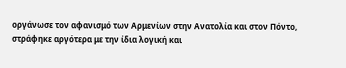οργάνωσε τον αφανισμό των Αρμενίων στην Ανατολία και στον Πόντο, στράφηκε αργότερα με την ίδια λογική και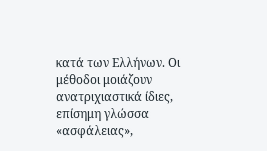κατά των Ελλήνων. Οι μέθοδοι μοιάζουν ανατριχιαστικά ίδιες, επίσημη γλώσσα «ασφάλειας»,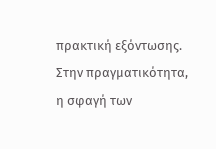πρακτική εξόντωσης. Στην πραγματικότητα, η σφαγή των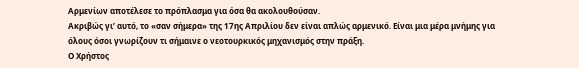Αρμενίων αποτέλεσε το πρόπλασμα για όσα θα ακολουθούσαν.
Ακριβώς γι’ αυτό, το «σαν σήμερα» της 17ης Απριλίου δεν είναι απλώς αρμενικό. Είναι μια μέρα μνήμης για όλους όσοι γνωρίζουν τι σήμαινε ο νεοτουρκικός μηχανισμός στην πράξη.
Ο Χρήστος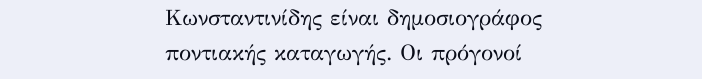Κωνσταντινίδης είναι δημοσιογράφος ποντιακής καταγωγής. Οι πρόγονοί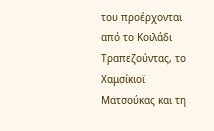του προέρχονται από το Κοιλάδι Τραπεζούντας, το Χαμσίκιοϊ Ματσούκας και τη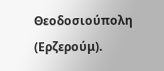Θεοδοσιούπολη (Ερζερούμ).